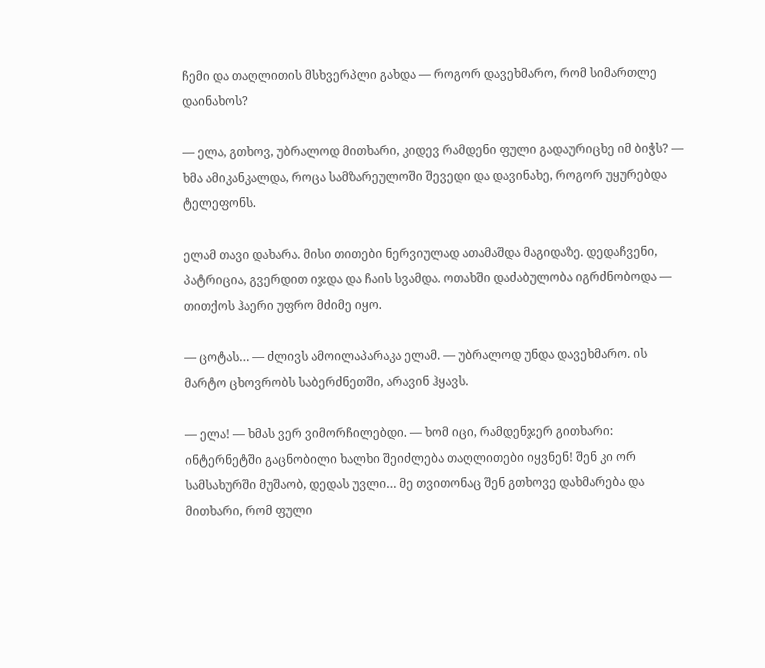ჩემი და თაღლითის მსხვერპლი გახდა — როგორ დავეხმარო, რომ სიმართლე დაინახოს?

— ელა, გთხოვ, უბრალოდ მითხარი, კიდევ რამდენი ფული გადაურიცხე იმ ბიჭს? — ხმა ამიკანკალდა, როცა სამზარეულოში შევედი და დავინახე, როგორ უყურებდა ტელეფონს.

ელამ თავი დახარა. მისი თითები ნერვიულად ათამაშდა მაგიდაზე. დედაჩვენი, პატრიცია, გვერდით იჯდა და ჩაის სვამდა. ოთახში დაძაბულობა იგრძნობოდა — თითქოს ჰაერი უფრო მძიმე იყო.

— ცოტას… — ძლივს ამოილაპარაკა ელამ. — უბრალოდ უნდა დავეხმარო. ის მარტო ცხოვრობს საბერძნეთში, არავინ ჰყავს.

— ელა! — ხმას ვერ ვიმორჩილებდი. — ხომ იცი, რამდენჯერ გითხარი: ინტერნეტში გაცნობილი ხალხი შეიძლება თაღლითები იყვნენ! შენ კი ორ სამსახურში მუშაობ, დედას უვლი… მე თვითონაც შენ გთხოვე დახმარება და მითხარი, რომ ფული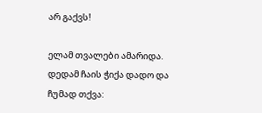არ გაქვს!

ელამ თვალები ამარიდა. დედამ ჩაის ჭიქა დადო და ჩუმად თქვა: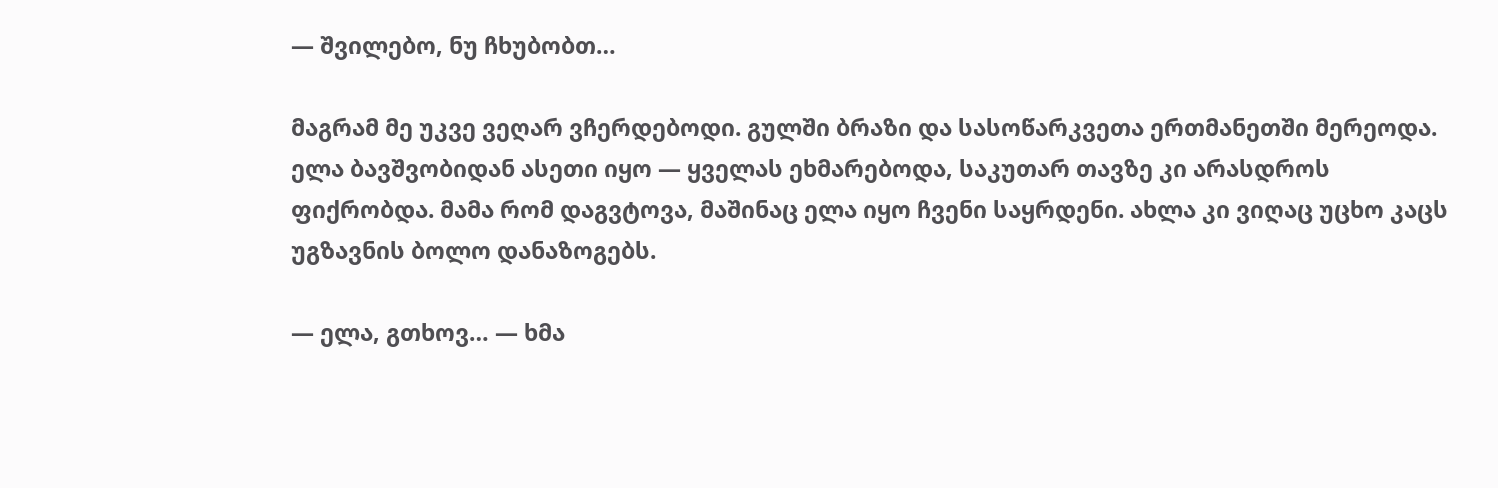— შვილებო, ნუ ჩხუბობთ…

მაგრამ მე უკვე ვეღარ ვჩერდებოდი. გულში ბრაზი და სასოწარკვეთა ერთმანეთში მერეოდა. ელა ბავშვობიდან ასეთი იყო — ყველას ეხმარებოდა, საკუთარ თავზე კი არასდროს ფიქრობდა. მამა რომ დაგვტოვა, მაშინაც ელა იყო ჩვენი საყრდენი. ახლა კი ვიღაც უცხო კაცს უგზავნის ბოლო დანაზოგებს.

— ელა, გთხოვ… — ხმა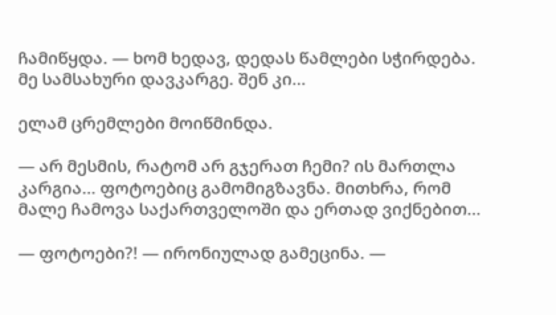ჩამიწყდა. — ხომ ხედავ, დედას წამლები სჭირდება. მე სამსახური დავკარგე. შენ კი…

ელამ ცრემლები მოიწმინდა.

— არ მესმის, რატომ არ გჯერათ ჩემი? ის მართლა კარგია… ფოტოებიც გამომიგზავნა. მითხრა, რომ მალე ჩამოვა საქართველოში და ერთად ვიქნებით…

— ფოტოები?! — ირონიულად გამეცინა. —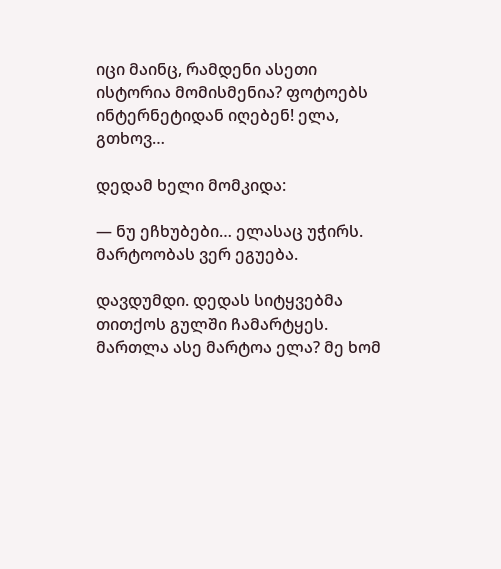იცი მაინც, რამდენი ასეთი ისტორია მომისმენია? ფოტოებს ინტერნეტიდან იღებენ! ელა, გთხოვ…

დედამ ხელი მომკიდა:

— ნუ ეჩხუბები… ელასაც უჭირს. მარტოობას ვერ ეგუება.

დავდუმდი. დედას სიტყვებმა თითქოს გულში ჩამარტყეს. მართლა ასე მარტოა ელა? მე ხომ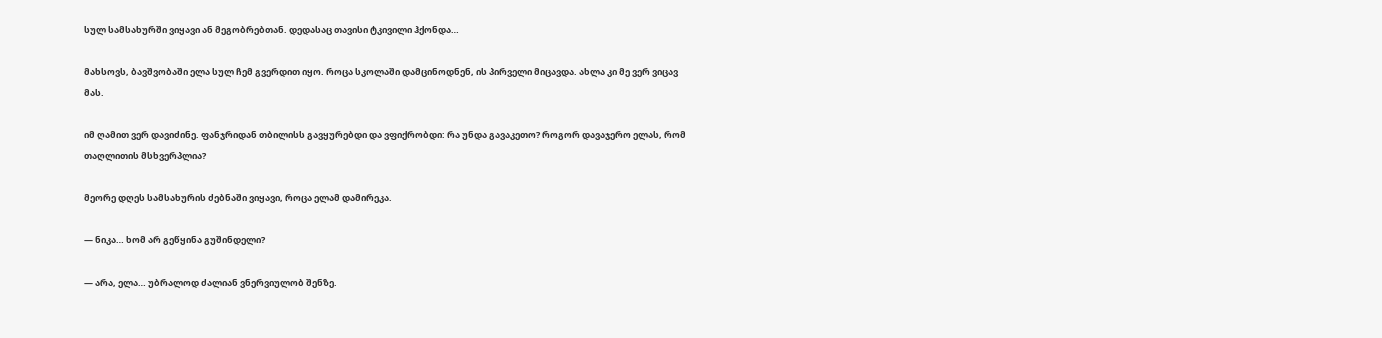სულ სამსახურში ვიყავი ან მეგობრებთან. დედასაც თავისი ტკივილი ჰქონდა…

მახსოვს, ბავშვობაში ელა სულ ჩემ გვერდით იყო. როცა სკოლაში დამცინოდნენ, ის პირველი მიცავდა. ახლა კი მე ვერ ვიცავ მას.

იმ ღამით ვერ დავიძინე. ფანჯრიდან თბილისს გავყურებდი და ვფიქრობდი: რა უნდა გავაკეთო? როგორ დავაჯერო ელას, რომ თაღლითის მსხვერპლია?

მეორე დღეს სამსახურის ძებნაში ვიყავი, როცა ელამ დამირეკა.

— ნიკა… ხომ არ გეწყინა გუშინდელი?

— არა, ელა… უბრალოდ ძალიან ვნერვიულობ შენზე.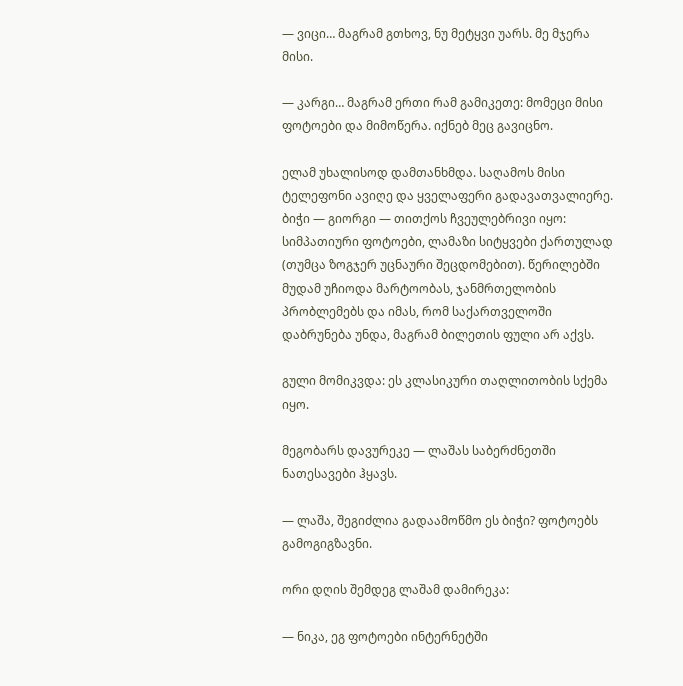— ვიცი… მაგრამ გთხოვ, ნუ მეტყვი უარს. მე მჯერა მისი.

— კარგი… მაგრამ ერთი რამ გამიკეთე: მომეცი მისი ფოტოები და მიმოწერა. იქნებ მეც გავიცნო.

ელამ უხალისოდ დამთანხმდა. საღამოს მისი ტელეფონი ავიღე და ყველაფერი გადავათვალიერე. ბიჭი — გიორგი — თითქოს ჩვეულებრივი იყო: სიმპათიური ფოტოები, ლამაზი სიტყვები ქართულად (თუმცა ზოგჯერ უცნაური შეცდომებით). წერილებში მუდამ უჩიოდა მარტოობას, ჯანმრთელობის პრობლემებს და იმას, რომ საქართველოში დაბრუნება უნდა, მაგრამ ბილეთის ფული არ აქვს.

გული მომიკვდა: ეს კლასიკური თაღლითობის სქემა იყო.

მეგობარს დავურეკე — ლაშას საბერძნეთში ნათესავები ჰყავს.

— ლაშა, შეგიძლია გადაამოწმო ეს ბიჭი? ფოტოებს გამოგიგზავნი.

ორი დღის შემდეგ ლაშამ დამირეკა:

— ნიკა, ეგ ფოტოები ინტერნეტში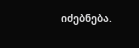იძებნება.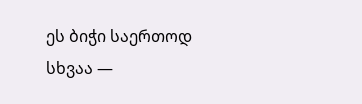ეს ბიჭი საერთოდ სხვაა —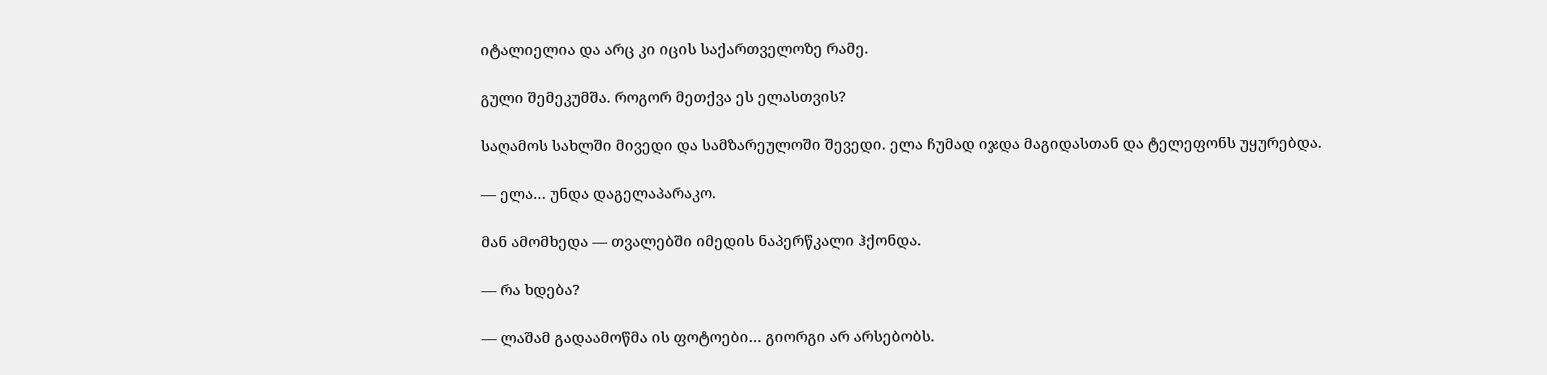იტალიელია და არც კი იცის საქართველოზე რამე.

გული შემეკუმშა. როგორ მეთქვა ეს ელასთვის?

საღამოს სახლში მივედი და სამზარეულოში შევედი. ელა ჩუმად იჯდა მაგიდასთან და ტელეფონს უყურებდა.

— ელა… უნდა დაგელაპარაკო.

მან ამომხედა — თვალებში იმედის ნაპერწკალი ჰქონდა.

— რა ხდება?

— ლაშამ გადაამოწმა ის ფოტოები… გიორგი არ არსებობს.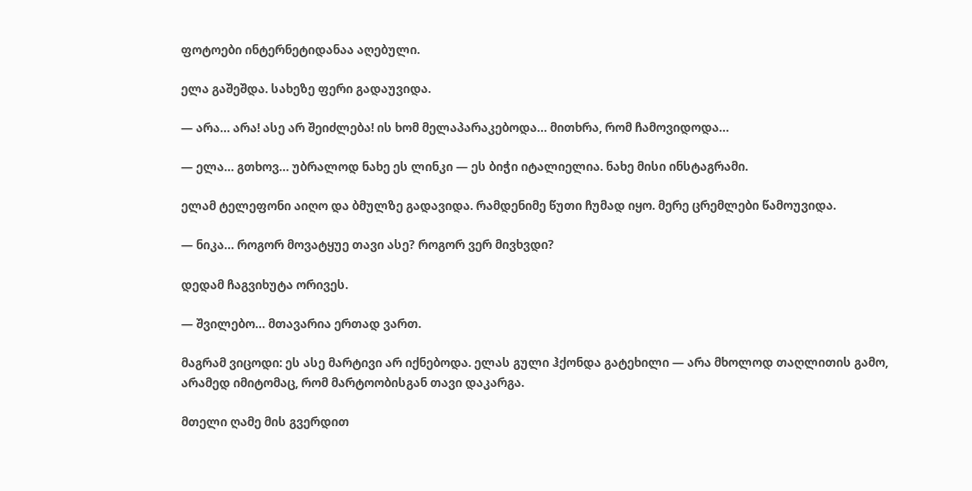ფოტოები ინტერნეტიდანაა აღებული.

ელა გაშეშდა. სახეზე ფერი გადაუვიდა.

— არა… არა! ასე არ შეიძლება! ის ხომ მელაპარაკებოდა… მითხრა, რომ ჩამოვიდოდა…

— ელა… გთხოვ… უბრალოდ ნახე ეს ლინკი — ეს ბიჭი იტალიელია. ნახე მისი ინსტაგრამი.

ელამ ტელეფონი აიღო და ბმულზე გადავიდა. რამდენიმე წუთი ჩუმად იყო. მერე ცრემლები წამოუვიდა.

— ნიკა… როგორ მოვატყუე თავი ასე? როგორ ვერ მივხვდი?

დედამ ჩაგვიხუტა ორივეს.

— შვილებო… მთავარია ერთად ვართ.

მაგრამ ვიცოდი: ეს ასე მარტივი არ იქნებოდა. ელას გული ჰქონდა გატეხილი — არა მხოლოდ თაღლითის გამო, არამედ იმიტომაც, რომ მარტოობისგან თავი დაკარგა.

მთელი ღამე მის გვერდით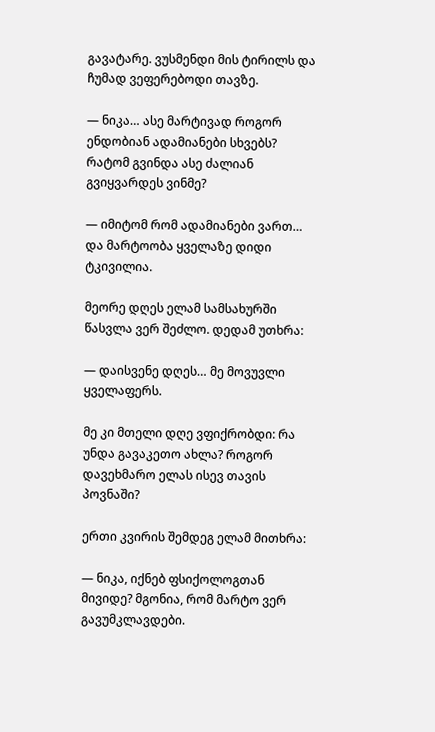გავატარე. ვუსმენდი მის ტირილს და ჩუმად ვეფერებოდი თავზე.

— ნიკა… ასე მარტივად როგორ ენდობიან ადამიანები სხვებს? რატომ გვინდა ასე ძალიან გვიყვარდეს ვინმე?

— იმიტომ რომ ადამიანები ვართ… და მარტოობა ყველაზე დიდი ტკივილია.

მეორე დღეს ელამ სამსახურში წასვლა ვერ შეძლო. დედამ უთხრა:

— დაისვენე დღეს… მე მოვუვლი ყველაფერს.

მე კი მთელი დღე ვფიქრობდი: რა უნდა გავაკეთო ახლა? როგორ დავეხმარო ელას ისევ თავის პოვნაში?

ერთი კვირის შემდეგ ელამ მითხრა:

— ნიკა, იქნებ ფსიქოლოგთან მივიდე? მგონია, რომ მარტო ვერ გავუმკლავდები.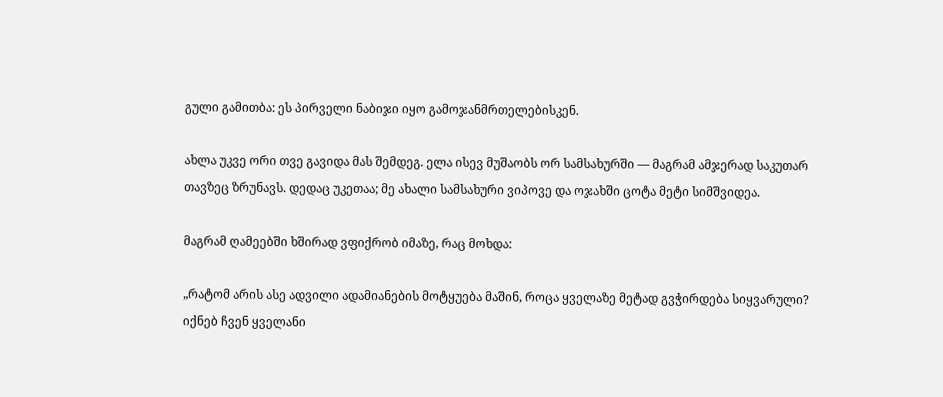გული გამითბა: ეს პირველი ნაბიჯი იყო გამოჯანმრთელებისკენ.

ახლა უკვე ორი თვე გავიდა მას შემდეგ. ელა ისევ მუშაობს ორ სამსახურში — მაგრამ ამჯერად საკუთარ თავზეც ზრუნავს. დედაც უკეთაა; მე ახალი სამსახური ვიპოვე და ოჯახში ცოტა მეტი სიმშვიდეა.

მაგრამ ღამეებში ხშირად ვფიქრობ იმაზე, რაც მოხდა:

„რატომ არის ასე ადვილი ადამიანების მოტყუება მაშინ, როცა ყველაზე მეტად გვჭირდება სიყვარული? იქნებ ჩვენ ყველანი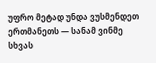უფრო მეტად უნდა ვუსმენდეთ ერთმანეთს — სანამ ვინმე სხვას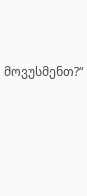მოვუსმენთ?“